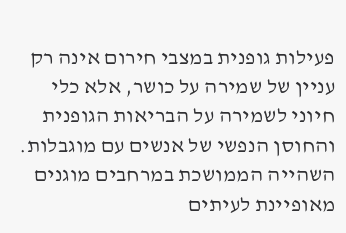פעילות גופנית במצבי חירום אינה רק עניין של שמירה על כושר, אלא כלי חיוני לשמירה על הבריאות הגופנית והחוסן הנפשי של אנשים עם מוגבלות.
השהייה הממושכת במרחבים מוגנים מאופיינת לעיתים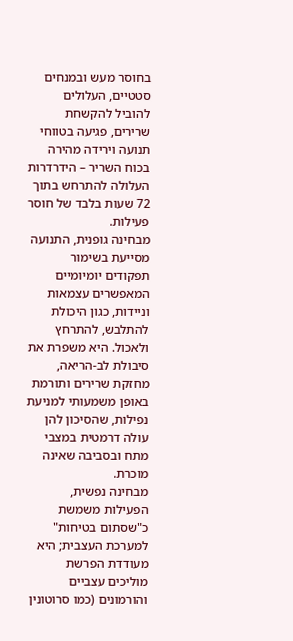בחוסר מעש ובמנחים סטטיים, העלולים להוביל להקשחת שרירים, פגיעה בטווחי תנועה וירידה מהירה בכוח השריר – הידרדרות העלולה להתרחש בתוך 72 שעות בלבד של חוסר פעילות.
מבחינה גופנית, התנועה מסייעת בשימור תפקודים יומיומיים המאפשרים עצמאות וניידות, כגון היכולת להתלבש, להתרחץ ולאכול. היא משפרת את סיבולת לב-הריאה, מחזקת שרירים ותורמת באופן משמעותי למניעת נפילות, שהסיכון להן עולה דרמטית במצבי מתח ובסביבה שאינה מוכרת.
מבחינה נפשית, הפעילות משמשת כ"שסתום בטיחות" למערכת העצבית; היא מעודדת הפרשת מוליכים עצביים והורמונים (כמו סרוטונין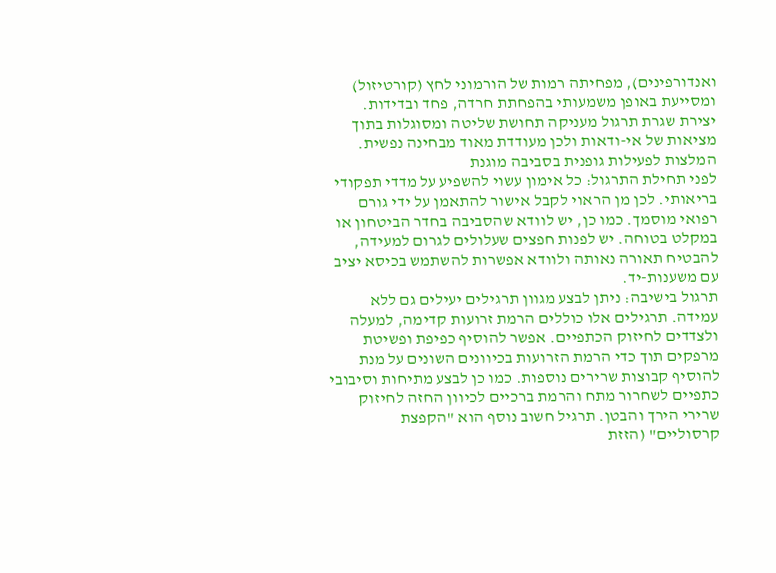ואנדורפינים), מפחיתה רמות של הורמוני לחץ (קורטיזול) ומסייעת באופן משמעותי בהפחתת חרדה, פחד ובדידות. יצירת שגרת תרגול מעניקה תחושת שליטה ומסוגלות בתוך מציאות של אי-ודאות ולכן מעודדת מאוד מבחינה נפשית.
המלצות לפעילות גופנית בסביבה מוגנת
לפני תחילת התרגול: כל אימון עשוי להשפיע על מדדי תפקודי בריאותי. לכן מן הראוי לקבל אישור להתאמן על ידי גורם רפואי מוסמך. כמו כן, יש לוודא שהסביבה בחדר הביטחון או במקלט בטוחה. יש לפנות חפצים שעלולים לגרום למעידה, להבטיח תאורה נאותה ולוודא אפשרות להשתמש בכיסא יציב עם משענות-יד.
תרגול בישיבה: ניתן לבצע מגוון תרגילים יעילים גם ללא עמידה. תרגילים אלו כוללים הרמת זרועות קדימה, למעלה ולצדדים לחיזוק הכתפיים. אפשר להוסיף כפיפת ופשיטת מרפקים תוך כדי הרמת הזרועות בכיוונים השונים על מנת להוסיף קבוצות שרירים נוספות. כמו כן לבצע מתיחות וסיבובי כתפיים לשחרור מתח והרמת ברכיים לכיוון החזה לחיזוק שרירי הירך והבטן. תרגיל חשוב נוסף הוא "הקפצת קרסוליים" (הזזת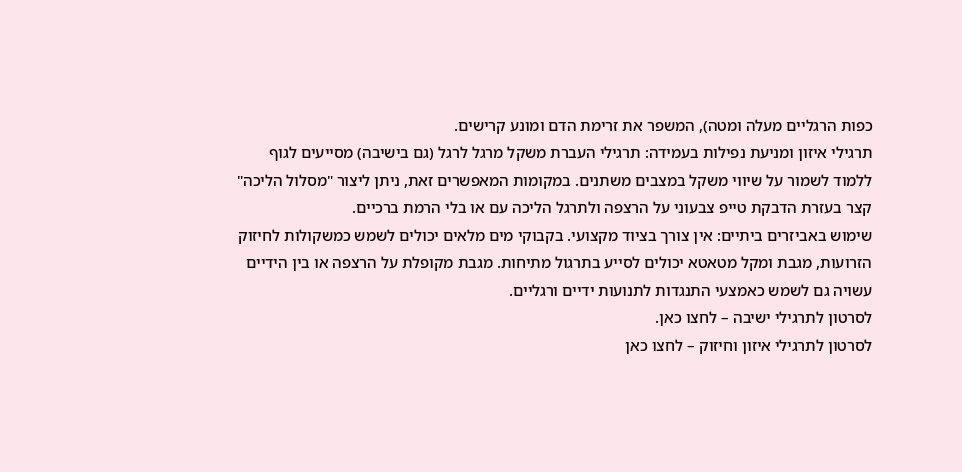כפות הרגליים מעלה ומטה), המשפר את זרימת הדם ומונע קרישים.
תרגילי איזון ומניעת נפילות בעמידה: תרגילי העברת משקל מרגל לרגל (גם בישיבה) מסייעים לגוף ללמוד לשמור על שיווי משקל במצבים משתנים. במקומות המאפשרים זאת, ניתן ליצור "מסלול הליכה" קצר בעזרת הדבקת טייפ צבעוני על הרצפה ולתרגל הליכה עם או בלי הרמת ברכיים.
שימוש באביזרים ביתיים: אין צורך בציוד מקצועי. בקבוקי מים מלאים יכולים לשמש כמשקולות לחיזוק הזרועות, מגבת ומקל מטאטא יכולים לסייע בתרגול מתיחות. מגבת מקופלת על הרצפה או בין הידיים עשויה גם לשמש כאמצעי התנגדות לתנועות ידיים ורגליים.
לסרטון לתרגילי ישיבה – לחצו כאן.
לסרטון לתרגילי איזון וחיזוק – לחצו כאן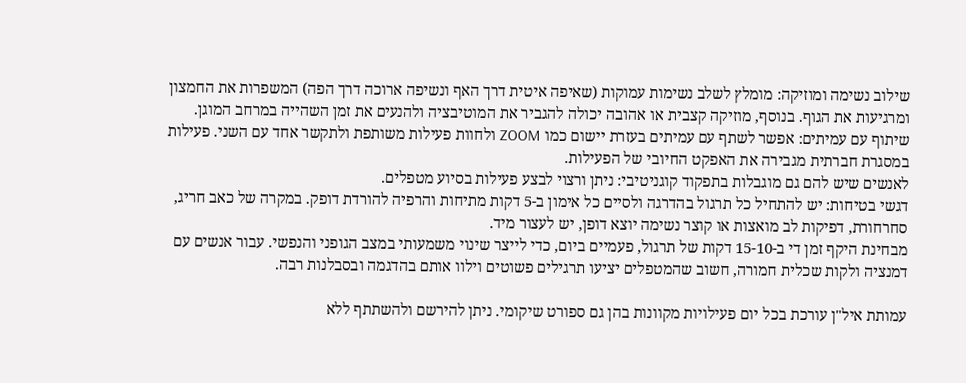שילוב נשימה ומוזיקה: מומלץ לשלב נשימות עמוקות (שאיפה איטית דרך האף ונשיפה ארוכה דרך הפה) המשפרות את החמצון ומרגיעות את הגוף. בנוסף, מוזיקה קצבית או אהובה יכולה להגביר את המוטיבציה ולהנעים את זמן השהייה במרחב המוגן.
שיתוף עם עמיתים: אפשר לשתף עם עמיתים בעזרת יישום כמו ZOOM ולחוות פעילות משותפת ולתקשר אחד עם השני. פעילות במסגרת חברתית מגבירה את האפקט החיובי של הפעילות.
לאנשים שיש להם גם מוגבלות בתפקוד קוגניטיבי: ניתן ורצוי לבצע פעילות בסיוע מטפלים.
דגשי בטיחות: יש להתחיל כל תרגול בהדרגה ולסיים כל אימון ב-5 דקות מתיחות והרפיה להורדת דופק. במקרה של כאב חריג, סחרחורת, דפיקות לב מואצות או קוצר נשימה יוצא דופן, יש לעצור מיד.
מבחינת היקף זמן די ב-15-10 דקות של תרגול, פעמיים ביום, כדי לייצר שינוי משמעותי במצב הגופני והנפשי. עבור אנשים עם דמנציה ולקות שכלית חמורה, חשוב שהמטפלים יציעו תרגילים פשוטים וילוו אותם בהדגמה ובסבלנות רבה.

עמותת איל"ן עורכת בכל יום פעילויות מקוונות בהן גם ספורט שיקומי. ניתן להירשם ולהשתתף ללא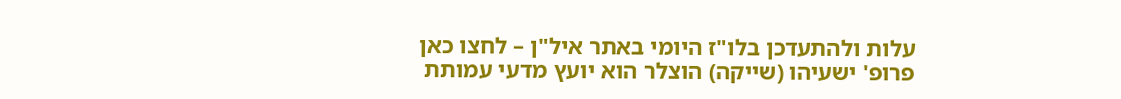עלות ולהתעדכן בלו"ז היומי באתר איל"ן – לחצו כאן
פרופ' ישעיהו (שייקה) הוצלר הוא יועץ מדעי עמותת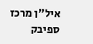איל"ן מרכז ספיבק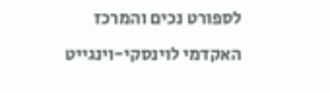לספורט נכים והמרכז האקדמי לוינסקי-וינגייט